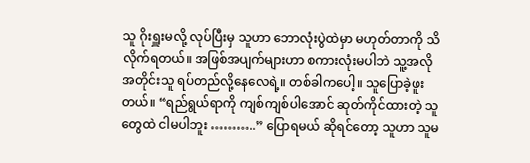သူ ဂိုးရှူးမလို့ လုပ်ပြီးမှ သူဟာ ဘောလုံးပွဲထဲမှာ မဟုတ်တာကို သိလိုက်ရတယ်။ အဖြစ်အပျက်များဟာ စကားလုံးမပါဘဲ သူ့အလိုအတိုင်းသူ ရပ်တည်လို့နေလေရဲ့။ တစ်ခါကပေါ့။ သူပြောခဲ့ဖူးတယ်။ “ရည်ရွယ်ရာကို ကျစ်ကျစ်ပါအောင် ဆုတ်ကိုင်ထားတဲ့ သူတွေထဲ ငါမပါဘူး ………..” ပြောရမယ် ဆိုရင်တော့ သူဟာ သူမ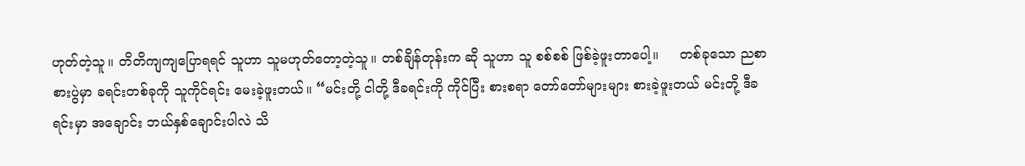ဟုတ်တဲ့သူ။ တိတိကျကျပြောရရင် သူဟာ သူမဟုတ်တော့တဲ့သူ။ တစ်ချိန်တုန်းက ဆို သူဟာ သူ စစ်စစ် ဖြစ်ခဲ့ဖူးတာပေါ့။     တစ်ခုသော ညစာစားပွဲမှာ ခရင်းတစ်ခုကို သူကိုင်ရင်း မေးခဲ့ဖူးတယ်။ “မင်းတို့ ငါတို့ ဒီခရင်းကို ကိုင်ပြီး စားစရာ တော်တော်များများ စားခဲ့ဖူးတယ် မင်းတို့ ဒီခရင်းမှာ အချောင်း ဘယ်နှစ်ချောင်းပါလဲ သိ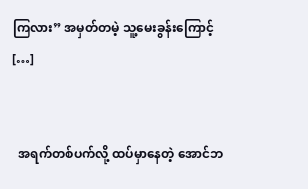ကြလား” အမှတ်တမဲ့ သူ့မေးခွန်းကြောင့် […]


  အရက်တစ်ပက်လို့ ထပ်မှာနေတဲ့ အောင်ဘ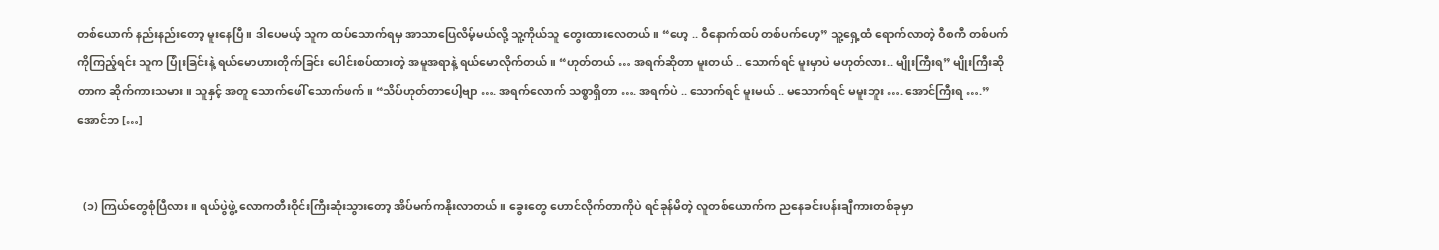တစ်ယောက် နည်းနည်းတော့ မူးနေပြီ။ ဒါပေမယ့် သူက ထပ်သောက်ရမှ အာသာပြေလိမ့်မယ်လို့ သူ့ကိုယ်သူ တွေးထားလေတယ်။ “ဟေ့ .. ဝီနောက်ထပ် တစ်ပက်ဟေ့” သူ့ရှေ့ထံ ရောက်လာတဲ့ ဝီစကီ တစ်ပက်ကိုကြည့်ရင်း သူက ပြုံးခြင်းနဲ့ ရယ်မောဟားတိုက်ခြင်း ပေါင်းစပ်ထားတဲ့ အမူအရာနဲ့ ရယ်မောလိုက်တယ်။ “ဟုတ်တယ် … အရက်ဆိုတာ မူးတယ် .. သောက်ရင် မူးမှာပဲ မဟုတ်လား.. မျိုးကြီးရ” မျိုးကြီးဆိုတာက ဆိုက်ကားသမား။ သူနှင့် အတူ သောက်ဖေါ် သောက်ဖက်။ “သိပ်ဟုတ်တာပေါ့ဗျာ …. အရက်လောက် သစ္စာရှိတာ …. အရက်ပဲ .. သောက်ရင် မူးမယ် .. မသောက်ရင် မမူးဘူး …. အောင်ကြီးရ ….” အောင်ဘ […]


  (၁) ကြယ်တွေစုံပြီလား။ ရယ်ပွဲဖွဲ့ လောကတီးဝိုင်းကြီးဆုံးသွားတော့ အိပ်မက်ကနိုးလာတယ်။ ခွေးတွေ ဟောင်လိုက်တာကိုပဲ ရင်ခုန်မိတဲ့ လူတစ်ယောက်က ညနေခင်းပန်းချီကားတစ်ခုမှာ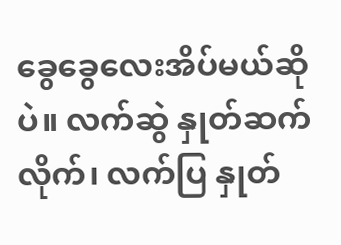ခွေခွေလေးအိပ်မယ်ဆိုပဲ။ လက်ဆွဲ နှုတ်ဆက်လိုက်၊ လက်ပြ နှုတ်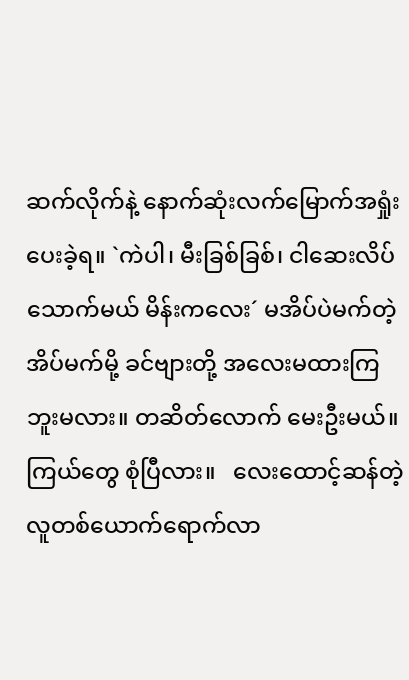ဆက်လိုက်နဲ့ နောက်ဆုံးလက်မြောက်အရှုံးပေးခဲ့ရ။ `ကဲပါ၊ မီးခြစ်ခြစ်၊ ငါဆေးလိပ်သောက်မယ် မိန်းကလေး´ မအိပ်ပဲမက်တဲ့ အိပ်မက်မို့ ခင်ဗျားတို့ အလေးမထားကြဘူးမလား။ တဆိတ်လောက် မေးဦးမယ်။ ကြယ်တွေ စုံပြီလား။   လေးထောင့်ဆန်တဲ့ လူတစ်ယောက်ရောက်လာ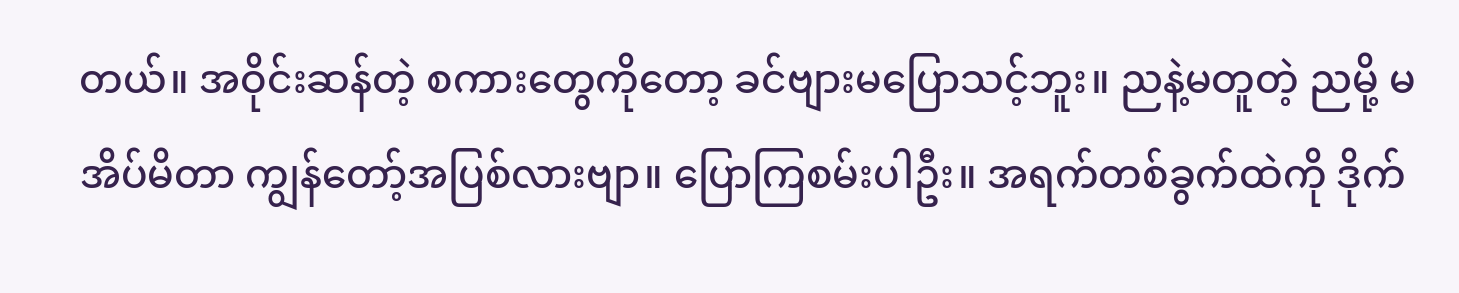တယ်။ အဝိုင်းဆန်တဲ့ စကားတွေကိုတော့ ခင်ဗျားမပြောသင့်ဘူး။ ညနဲ့မတူတဲ့ ညမို့ မအိပ်မိတာ ကျွန်တော့်အပြစ်လားဗျာ။ ပြောကြစမ်းပါဦး။ အရက်တစ်ခွက်ထဲကို ဒိုက်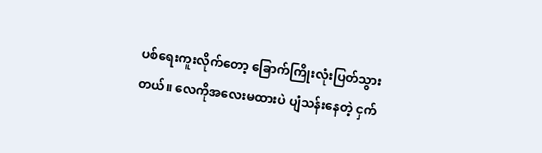ပစ်ရေးကူးလိုက်တော့ ခြောက်ကြိုးလုံးပြတ်သွားတယ်။ လေကိုအလေးမထားပဲ ပျံသန်းနေတဲ့ ငှက်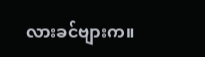လားခင်ဗျားက။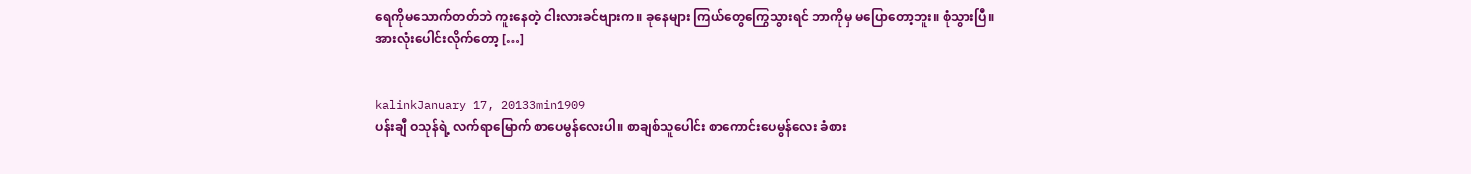ရေကိုမသောက်တတ်ဘဲ ကူးနေတဲ့ ငါးလားခင်ဗျားက။ ခုနေများ ကြယ်တွေကြွေသွားရင် ဘာကိုမှ မပြောတော့ဘူး။ စုံသွားပြီ။ အားလုံးပေါင်းလိုက်တော့ […]


kalinkJanuary 17, 20133min1909
ပန်းချီ ဝသုန်ရဲ့ လက်ရာမြောက် စာပေမွန်လေးပါ။ စာချစ်သူပေါင်း စာကောင်းပေမွန်လေး ခံစား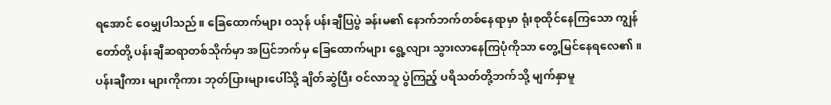ရအောင် ဝေမျှပါသည်။ ခြေထောက်များ ဝသုန် ပန်းချီပြပွဲ ခန်းမ၏ နောက်ဘက်တစ်နေရာမှာ ရုံးစုထိုင်နေကြသော ကျွန်တော်တို့ ပန်းချီဆရာတစ်သိုက်မှာ အပြင်ဘက်မှ ခြေထောက်များ ရွေ့လျား သွားလာနေကြပုံကိုသာ တွေ့မြင်နေရလေ၏။ ပန်းချီကား များကိုကား ဘုတ်ပြားများပေါ်သို့ ချိတ်ဆွဲပြီး ဝင်လာသူ ပွဲကြည့် ပရိသတ်တို့ဘက်သို့ မျက်နှာမူ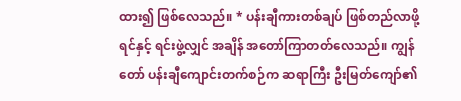ထား၍ ဖြစ်လေသည်။ * ပန်းချီကားတစ်ချပ် ဖြစ်တည်လာဖို့ ရင်နှင့် ရင်းဖွဲ့လျှင် အချိန် အတော်ကြာတတ်လေသည်။ ကျွန်တော် ပန်းချီကျောင်းတက်စဉ်က ဆရာကြီး ဦးမြတ်ကျော်၏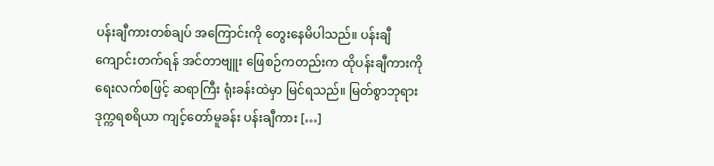ပန်းချီကားတစ်ချပ် အကြောင်းကို တွေးနေမိပါသည်။ ပန်းချီကျောင်းတက်ရန် အင်တာဗျူး ဖြေစဉ်ကတည်းက ထိုပန်းချီကားကို ရေးလက်စဖြင့် ဆရာကြီး ရုံးခန်းထဲမှာ မြင်ရသည်။ မြတ်စွာဘုရား ဒုက္ကရစရိယာ ကျင့်တော်မူခန်း ပန်းချီကား […]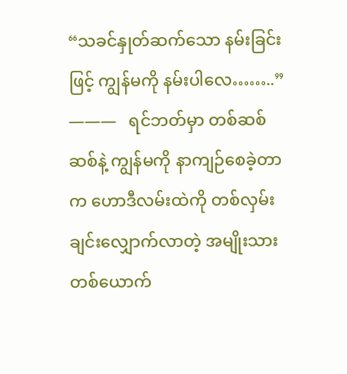“သခင်နှုတ်ဆက်သော နမ်းခြင်းဖြင့် ကျွန်မကို နမ်းပါလေ……..”   ———   ရင်ဘတ်မှာ တစ်ဆစ်ဆစ်နဲ့ ကျွန်မကို နာကျဉ်စေခဲ့တာက ဟောဒီလမ်းထဲကို တစ်လှမ်းချင်းလျှောက်လာတဲ့ အမျိုးသား တစ်ယောက်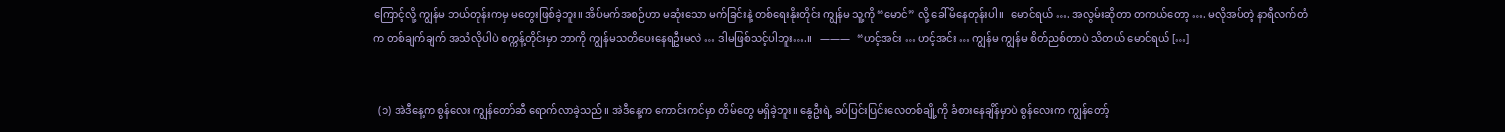ကြောင့်လို့ ကျွန်မ ဘယ်တုန်းကမှ မတွေးဖြစ်ခဲ့ဘူး။ အိပ်မက်အစဉ်ဟာ မဆုံးသော မက်ခြင်းနဲ့ တစ်ရေးနိုးတိုင်း ကျွန်မ သူ့ကို “မောင်” လို့ ခေါ်မိနေတုန်းပါ။   မောင်ရယ် …. အလွမ်းဆိုတာ တကယ်တော့ …. မလိုအပ်တဲ့ နာရီလက်တံက တစ်ချက်ချက် အသံလိုပါပဲ စက္ကန့်တိုင်းမှာ ဘာကို ကျွန်မသတိပေးနေရဦးမလဲ … ဒါမဖြစ်သင့်ပါဘူး….။   ———   “ဟင့်အင်း … ဟင့်အင်း … ကျွန်မ ကျွန်မ စိတ်ညစ်တာပဲ သိတယ် မောင်ရယ် […]


  (၁) အဲဒီနေ့က စွန်လေး ကျွန်တော်ဆီ ရောက်လာခဲ့သည်။ အဲဒီနေ့က ကောင်းကင်မှာ တိမ်တွေ မရှိခဲ့ဘူး။ နွေဦးရဲ့ ခပ်ပြင်းပြင်းလေတစ်ချို့ကို ခံစားနေချိန်မှာပဲ စွန်လေးက ကျွန်တော့်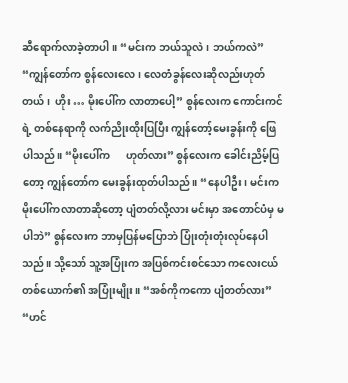ဆီရောက်လာခဲ့တာပါ။ “မင်းက ဘယ်သူလဲ၊ ဘယ်ကလဲ” “ကျွန်တော်က စွန်လေးလေ၊ လေတံခွန်လေးဆိုလည်းဟုတ်တယ်၊  ဟိုး … မိုးပေါ်က လာတာပေါ့” စွန်လေးက ကောင်းကင်ရဲ့ တစ်နေရာကို လက်ညိုးထိုးပြပြီး ကျွန်တော့်မေးခွန်းကို ဖြေပါသည်။ “မိုးပေါ်က      ဟုတ်လား” စွန်လေးက ခေါင်းညိမ့်ပြတော့ ကျွန်တော်က မေးခွန်းထုတ်ပါသည်။ “နေပါဦး၊ မင်းက မိုးပေါ်ကလာတာဆိုတော့ ပျံတတ်လို့လား မင်းမှာ အတောင်ပံမှ မပါဘဲ” စွန်လေးက ဘာမှပြန်မပြောဘဲ ပြုံးတုံးတုံးလုပ်နေပါသည်။ သို့သော် သူ့အပြုံးက အပြစ်ကင်းစင်သော ကလေးငယ်တစ်ယောက်၏ အပြုံးမျိုး။ “အစ်ကိုကကော ပျံတတ်လား” “ဟင်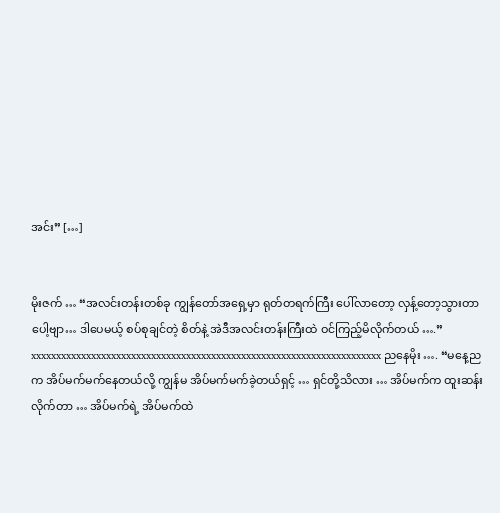အင်း” […]


မိုးဇက် … “အလင်းတန်းတစ်ခု ကျွန်တော်အရှေ့မှာ ရုတ်တရက်ကြီး ပေါ်လာတော့ လှန့်တော့သွားတာပေါ့ဗျာ… ဒါပေမယ့် စပ်စုချင်တဲ့ စိတ်နဲ့ အဲဒီအလင်းတန်းကြီးထဲ ဝင်ကြည့်မိလိုက်တယ် ….” xxxxxxxxxxxxxxxxxxxxxxxxxxxxxxxxxxxxxxxxxxxxxxxxxxxxxxxxxxxxxxxxxxxxxx ညနေမိုး …. “မနေ့ညက အိပ်မက်မက်နေတယ်လို့ ကျွန်မ အိပ်မက်မက်ခဲ့တယ်ရှင့် … ရှင်တို့သိလား … အိပ်မက်က ထူးဆန်းလိုက်တာ … အိပ်မက်ရဲ့ အိပ်မက်ထဲ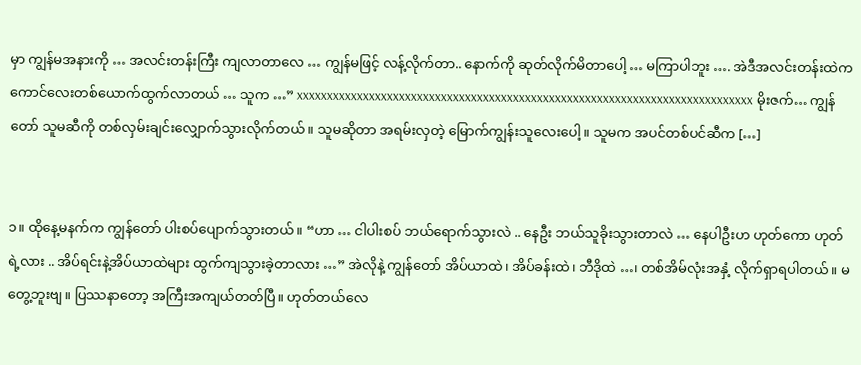မှာ ကျွန်မအနားကို … အလင်းတန်းကြီး ကျလာတာလေ … ကျွန်မဖြင့် လန့်လိုက်တာ.. နောက်ကို ဆုတ်လိုက်မိတာပေါ့ … မကြာပါဘူး …. အဲဒီအလင်းတန်းထဲက ကောင်လေးတစ်ယောက်ထွက်လာတယ် … သူက …” xxxxxxxxxxxxxxxxxxxxxxxxxxxxxxxxxxxxxxxxxxxxxxxxxxxxxxxxxxxxxxxxxxxxxxxxxxxx မိုးဇက်… ကျွန်တော် သူမဆီကို တစ်လှမ်းချင်းလျှောက်သွားလိုက်တယ်။ သူမဆိုတာ အရမ်းလှတဲ့ မြောက်ကျွန်းသူလေးပေါ့။ သူမက အပင်တစ်ပင်ဆီက […]


၁။ ထိုနေ့မနက်က ကျွန်တော် ပါးစပ်ပျောက်သွားတယ်။ “ဟာ … ငါပါးစပ် ဘယ်ရောက်သွားလဲ .. နေဦး ဘယ်သူခိုးသွားတာလဲ … နေပါဦးဟ ဟုတ်ကော ဟုတ်ရဲ့လား .. အိပ်ရင်းနဲ့အိပ်ယာထဲများ ထွက်ကျသွားခဲ့တာလား …” အဲလိုနဲ့ ကျွန်တော် အိပ်ယာထဲ၊ အိပ်ခန်းထဲ၊ ဘီဒိုထဲ …၊ တစ်အိမ်လုံးအနှံ့ လိုက်ရှာရပါတယ်။ မတွေ့ဘူးဗျ။ ပြဿနာတော့ အကြီးအကျယ်တတ်ပြီ။ ဟုတ်တယ်လေ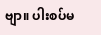ဗျာ။ ပါးစပ်မ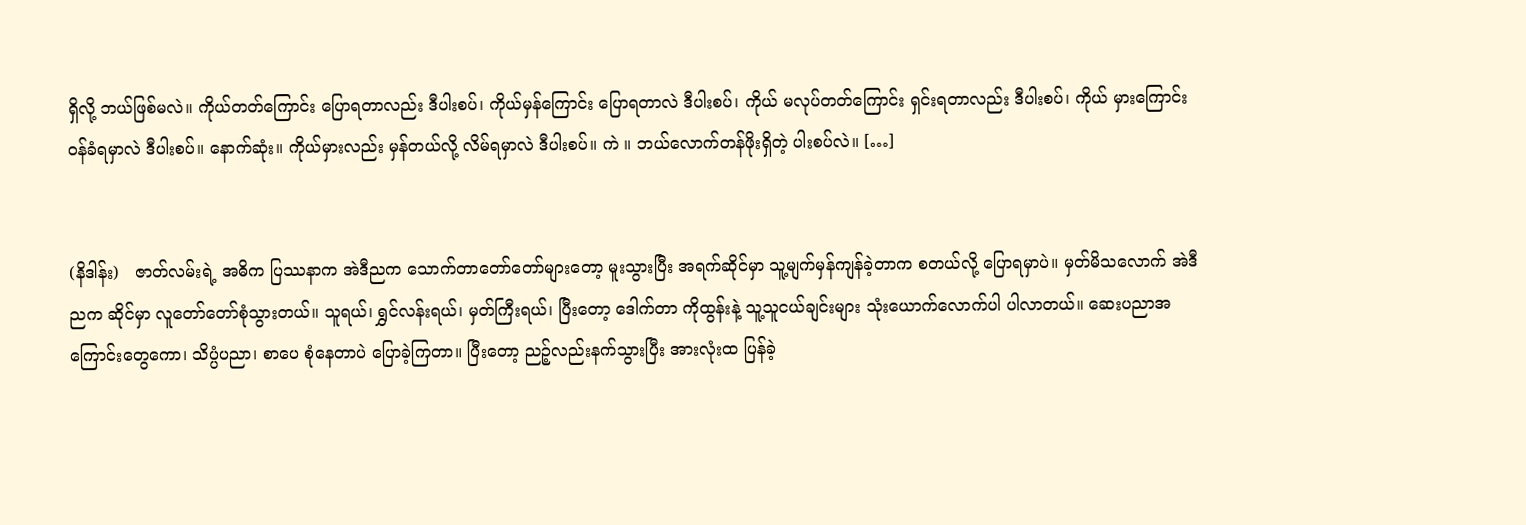ရှိလို့ ဘယ်ဖြစ်မလဲ။ ကိုယ်တတ်ကြောင်း ပြောရတာလည်း ဒီပါးစပ်၊ ကိုယ်မှန်ကြောင်း ပြောရတာလဲ ဒီပါးစပ်၊ ကိုယ် မလုပ်တတ်ကြောင်း ရှင်းရတာလည်း ဒီပါးစပ်၊ ကိုယ် မှားကြောင်းဝန်ခံရမှာလဲ ဒီပါးစပ်။ နောက်ဆုံး။ ကိုယ်မှားလည်း မှန်တယ်လို့ လိမ်ရမှာလဲ ဒီပါးစပ်။ ကဲ ။ ဘယ်လောက်တန်ဖိုးရှိတဲ့ ပါးစပ်လဲ။ […]


(နိဒါန်း)   ဇာတ်လမ်းရဲ့ အဓိက ပြဿနာက အဲဒီညက သောက်တာတော်တော်များတော့ မူးသွားပြီး အရက်ဆိုင်မှာ သူ့မျက်မှန်ကျန်ခဲ့တာက စတယ်လို့ ပြောရမှာပဲ။ မှတ်မိသလောက် အဲဒီညက ဆိုင်မှာ လူတော်တော်စုံသွားတယ်။ သူရယ်၊ ရွှင်လန်းရယ်၊ မှတ်ကြီးရယ်၊ ပြီးတော့ ဒေါက်တာ ကိုထွန်းနဲ့ သူ့သူငယ်ချင်းများ သုံးယောက်လောက်ပါ ပါလာတယ်။ ဆေးပညာအကြောင်းတွေကော၊ သိပ္ပံပညာ၊ စာပေ စုံနေတာပဲ ပြောခဲ့ကြတာ။ ပြီးတော့ ညဉ့်လည်းနက်သွားပြီး အားလုံးထ ပြန်ခဲ့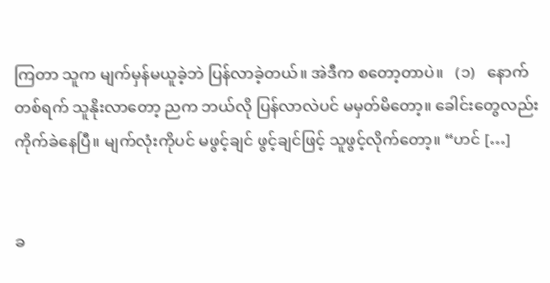ကြတာ သူက မျက်မှန်မယူခဲ့ဘဲ ပြန်လာခဲ့တယ်။ အဲဒီက စတော့တာပဲ။   (၁)   နောက်တစ်ရက် သူနိုးလာတော့ ညက ဘယ်လို ပြန်လာလဲပင် မမှတ်မိတော့။ ခေါင်းတွေလည်း ကိုက်ခဲနေပြီ။ မျက်လုံးကိုပင် မဖွင့်ချင် ဖွင့်ချင်ဖြင့် သူဖွင့်လိုက်တော့။ “ဟင် […]


ခ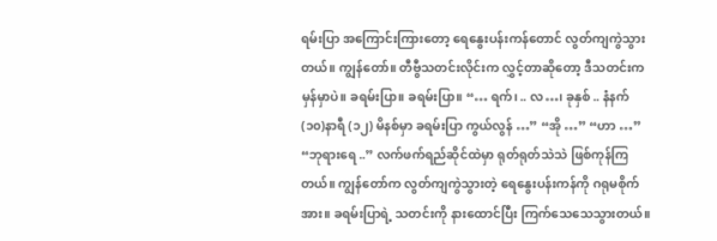ရမ်းပြာ အကြောင်းကြားတော့ ရေနွေးပန်းကန်တောင် လွတ်ကျကွဲသွားတယ်။ ကျွန်တော်။ တီဗွီသတင်းလိုင်းက လွှင့်တာဆိုတော့ ဒီသတင်းက မှန်မှာပဲ။ ခရမ်းပြာ။ ခရမ်းပြာ။ “… ရက်၊ .. လ…၊ ခုနှစ် .. နံနက် (၁၀)နာရီ (၁၂) မိနစ်မှာ ခရမ်းပြာ ကွယ်လွန် …” “အို …” “ဟာ …” “ဘုရားရေ ..” လက်ဖက်ရည်ဆိုင်ထဲမှာ ရုတ်ရုတ်သဲသဲ ဖြစ်ကုန်ကြတယ်။ ကျွန်တော်က လွတ်ကျကွဲသွားတဲ့ ရေနွေးပန်းကန်ကို ဂရုမစိုက်အား။ ခရမ်းပြာရဲ့ သတင်းကို နားထောင်ပြီး ကြက်သေသေသွားတယ်။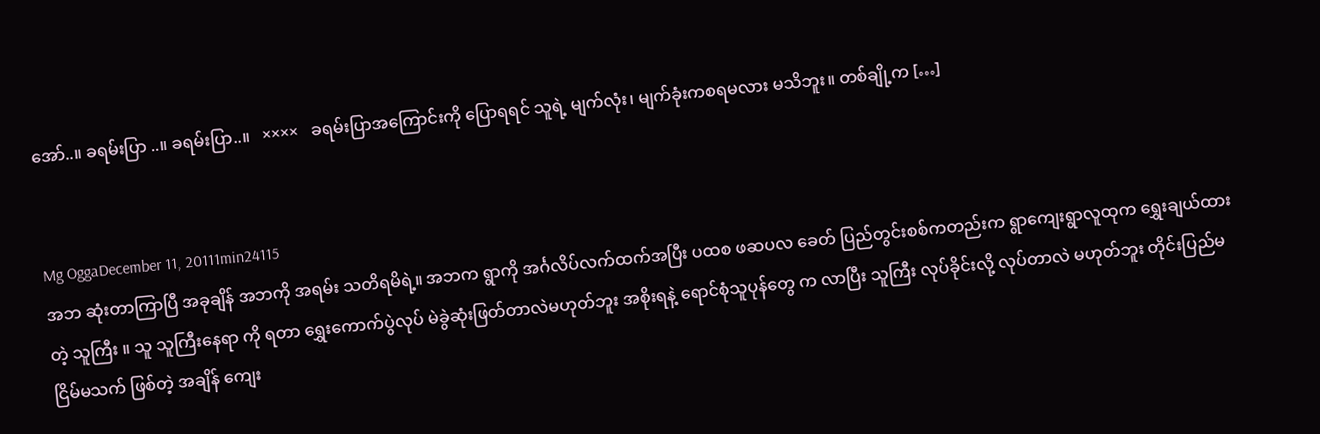အော်..။ ခရမ်းပြာ ..။ ခရမ်းပြာ..။   ××××   ခရမ်းပြာအကြောင်းကို ပြောရရင် သူရဲ့ မျက်လုံး၊ မျက်ခုံးကစရမလား မသိဘူး။ တစ်ချို့က […]


Mg OggaDecember 11, 20111min24115
အဘ ဆုံးတာကြာပြီ အခုချိန် အဘကို အရမ်း သတိရမိရဲ့။ အဘက ရွာကို အင်္ဂလိပ်လက်ထက်အပြီး ပထစ ဖဆပလ ခေတ် ပြည်တွင်းစစ်ကတည်းက ရွာကျေးရွာလူထုက ရွှေးချယ်ထားတဲ့ သူကြီး ။ သူ သူကြီးနေရာ ကို ရတာ ရွှေးကောက်ပွဲလုပ် မဲခွဲဆုံးဖြတ်တာလဲမဟုတ်ဘူး အစိုးရနဲ့ ရောင်စုံသူပုန်တွေ က လာပြီး သူကြီး လုပ်ခိုင်းလို့ လုပ်တာလဲ မဟုတ်ဘူး တိုင်းပြည်မငြိမ်မသက် ဖြစ်တဲ့ အချိန် ကျေး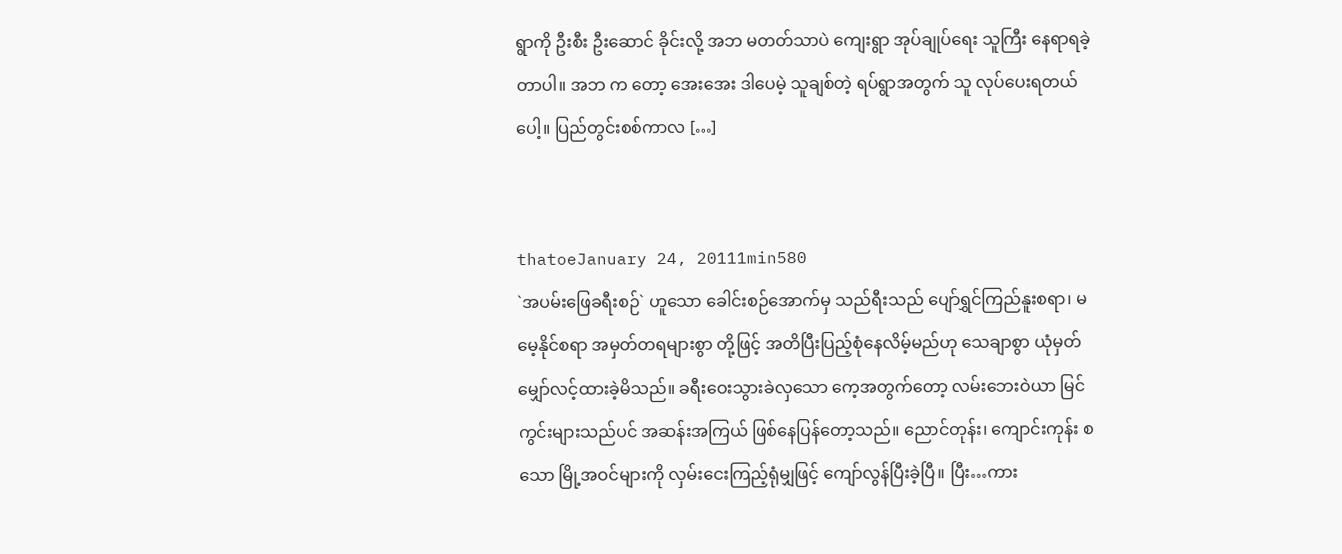ရွာကို ဦးစီး ဦးဆောင် ခိုင်းလို့ အဘ မတတ်သာပဲ ကျေးရွာ အုပ်ချုပ်ရေး သူကြီး နေရာရခဲ့တာပါ။ အဘ က တော့ အေးအေး ဒါပေမဲ့ သူချစ်တဲ့ ရပ်ရွာအတွက် သူ လုပ်ပေးရတယ်ပေါ့။ ပြည်တွင်းစစ်ကာလ […]


thatoeJanuary 24, 20111min580
`အပမ်းဖြေခရီးစဉ်` ဟူသော ခေါင်းစဉ်အောက်မှ သည်ရီးသည် ပျော်ရွှင်ကြည်နူးစရာ၊ မမေ့နိုင်စရာ အမှတ်တရများစွာ တို့ဖြင့် အတိပြီးပြည့်စုံနေလိမ့်မည်ဟု သေချာစွာ ယုံမှတ်မျှော်လင့်ထားခဲ့မိသည်။ ခရီးဝေးသွားခဲလှသော ကေ့အတွက်တော့ လမ်းဘေးဝဲယာ မြင်ကွင်းများသည်ပင် အဆန်းအကြယ် ဖြစ်နေပြန်တော့သည်။ ညောင်တုန်း၊ ကျောင်းကုန်း စသော မြို့အဝင်များကို လှမ်းငေးကြည့်ရုံမျှဖြင့် ကျော်လွန်ပြီးခဲ့ပြီ။ ပြီး…ကား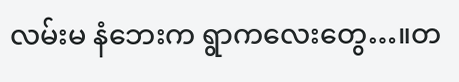လမ်းမ နံဘေးက ရွာကလေးတွေ…။တ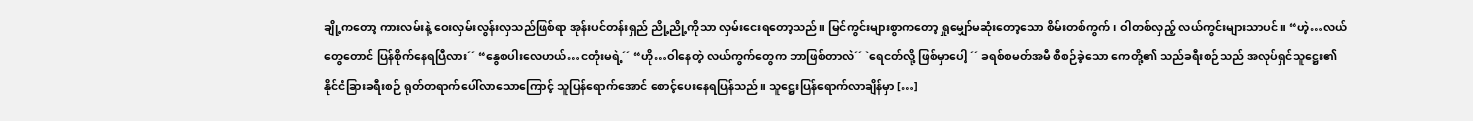ချို့ကတော့ ကားလမ်းနဲ့ ဝေးလှမ်းလွန်းလှသည်ဖြစ်ရာ အုန်းပင်တန်းရှည် ညို့ညို့ကိုသာ လှမ်းငေးရတော့သည်။ မြင်ကွင်းများစွာကတော့ ရှုမျှော်မဆုံးတော့သော စိမ်းတစ်ကွက်၊ ဝါတစ်လှည့် လယ်ကွင်းများသာပင်။ “ဟဲ့…လယ်တွေတောင် ပြန်စိုက်နေရပြီလား´´ “နွေစပါးလေဟယ်…ငတုံးမရဲ့´´ “ဟို…ဝါနေတဲ့ လယ်ကွက်တွေက ဘာဖြစ်တာလဲ´´ `ရေငတ်လို့ ဖြစ်မှာပေါ့ ´´ ခရစ်စမတ်အမီ စီစဉ်ခဲ့သော ကေတို့၏ သည်ခရီးစဉ်သည် အလုပ်ရှင်သူဋ္ဌေး၏ နိုင်ငံခြားခရီးစဉ် ရုတ်တရာက်ပေါ်လာသောကြောင့် သူပြန်ရောက်အောင် စောင့်ပေးနေရပြန်သည်။ သူဋ္ဌေးပြန်ရောက်လာချိန်မှာ […]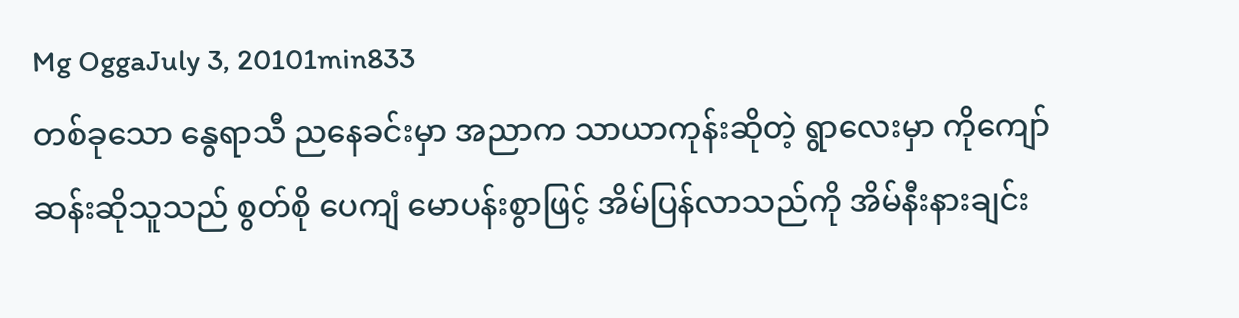Mg OggaJuly 3, 20101min833
တစ်ခုသော နွေရာသီ ညနေခင်းမှာ အညာက သာယာကုန်းဆိုတဲ့ ရွာလေးမှာ ကိုကျော်ဆန်းဆိုသူသည် စွတ်စို ပေကျံ မောပန်းစွာဖြင့် အိမ်ပြန်လာသည်ကို အိမ်နီးနားချင်း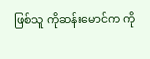ဖြစ်သူ ကိုဆန်းမောင်က ကို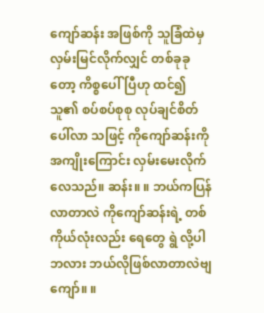ကျော်ဆန်း အဖြစ်ကို သူခြံထဲမှ လှမ်းမြင်လိုက်လျှင် တစ်ခုခုတော့ ကိစ္စပေါ်ပြီဟု ထင်၍ သူ၏ စပ်စပ်စုစု လုပ်ချင်စိတ် ပေါ်လာ သဖြင့် ကိုကျော်ဆန်းကို အကျိုးကြောင်း လှမ်းမေးလိုက် လေသည်။ ဆန်း။ ။ ဘယ်ကပြန်လာတာလဲ ကိုကျော်ဆန်းရဲ့ တစ်ကိုယ်လုံးလည်း ရေတွေ ရွဲ လို့ပါဘလား ဘယ်လိုဖြစ်လာတာလဲဗျ ကျော်။ ။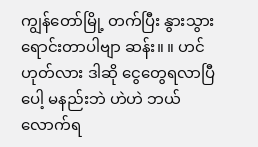ကျွန်တော်မြို့ တက်ပြီး နွားသွားရောင်းတာပါဗျာ ဆန်း။ ။ ဟင် ဟုတ်လား ဒါဆို ငွေတွေရလာပြီပေါ့ မနည်းဘဲ ဟဲဟဲ ဘယ်လောက်ရ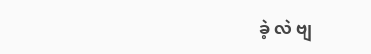ခဲ့ လဲ ဗျ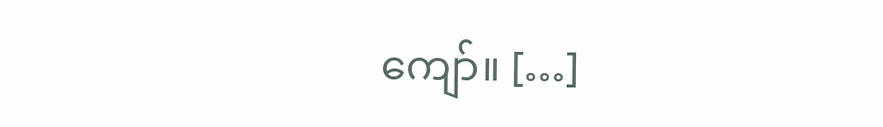ကျော်။ […]